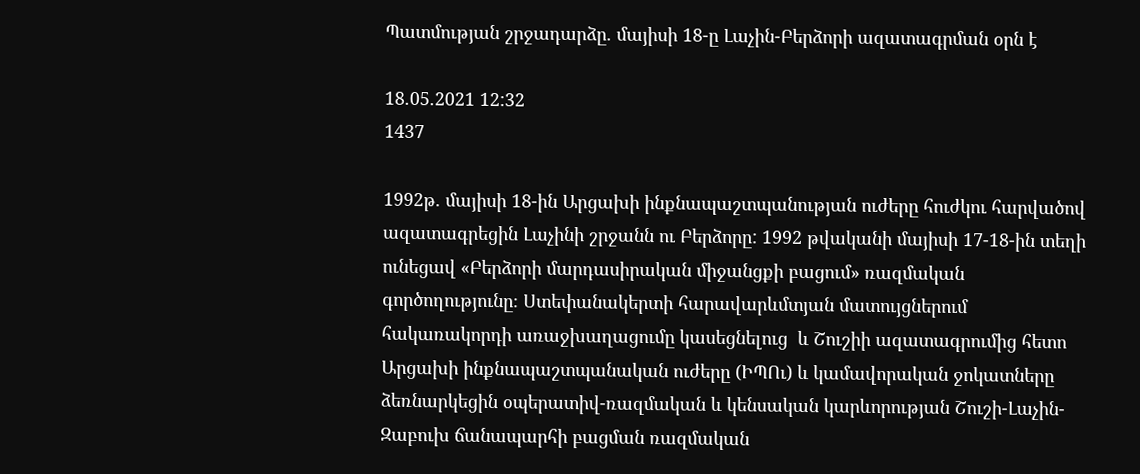Պատմության շրջադարձը. մայիսի 18-ը Լաչին-Բերձորի ազատագրման օրն է

18.05.2021 12:32
1437

1992թ. մայիսի 18-ին Արցախի ինքնապաշտպանության ուժերը հուժկու հարվածով ազատագրեցին Լաչինի շրջանն ու Բերձորը: 1992 թվականի մայիսի 17-18-ին տեղի ունեցավ «Բերձորի մարդասիրական միջանցքի բացում» ռազմական գործողությունը։ Ստեփանակերտի հարավարևմտյան մատույցներում հակառակորդի առաջխաղացումը կասեցնելուց  և Շուշիի ազատագրումից հետո Արցախի ինքնապաշտպանական ուժերը (ԻՊՈւ) և կամավորական ջոկատները ձեռնարկեցին օպերատիվ-ռազմական և կենսական կարևորության Շուշի-Լաչին-Զաբուխ ճանապարհի բացման ռազմական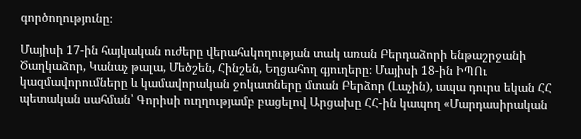գործողությունը։

Մայիսի 17-ին հայկական ուժերը վերահսկողության տակ առան Բերդաձորի ենթաշրջանի Ծաղկաձոր, Կանաչ թալա, Մեծշեն, Հինշեն, Եղցահող գյուղերը։ Մայիսի 18-ին ԻՊՈւ կազմավորումները և կամավորական ջոկատները մտան Բերձոր (Լաչին), ապա դուրս եկան ՀՀ պետական սահման՝ Գորիսի ուղղությամբ բացելով Արցախը ՀՀ-ին կապող «Մարդասիրական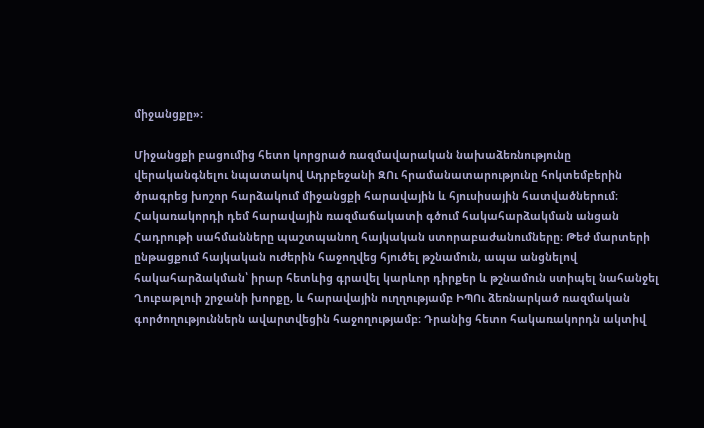միջանցքը»։

Միջանցքի բացումից հետո կորցրած ռազմավարական նախաձեռնությունը վերականգնելու նպատակով Ադրբեջանի ԶՈւ հրամանատարությունը հոկտեմբերին ծրագրեց խոշոր հարձակում միջանցքի հարավային և հյուսիսային հատվածներում։ Հակառակորդի դեմ հարավային ռազմաճակատի գծում հակահարձակման անցան Հադրութի սահմանները պաշտպանող հայկական ստորաբաժանումները։ Թեժ մարտերի ընթացքում հայկական ուժերին հաջողվեց հյուծել թշնամուն, ապա անցնելով հակահարձակման՝ իրար հետևից գրավել կարևոր դիրքեր և թշնամուն ստիպել նահանջել Ղուբաթլուի շրջանի խորքը, և հարավային ուղղությամբ ԻՊՈւ ձեռնարկած ռազմական գործողություններն ավարտվեցին հաջողությամբ։ Դրանից հետո հակառակորդն ակտիվ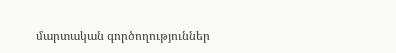մարտական գործողություններ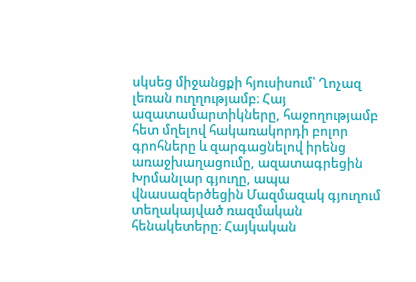սկսեց միջանցքի հյուսիսում՝ Ղոչազ լեռան ուղղությամբ։ Հայ ազատամարտիկները, հաջողությամբ հետ մղելով հակառակորդի բոլոր գրոհները և զարգացնելով իրենց առաջխաղացումը, ազատագրեցին Խրմանլար գյուղը, ապա վնասազերծեցին Մազմազակ գյուղում տեղակայված ռազմական հենակետերը։ Հայկական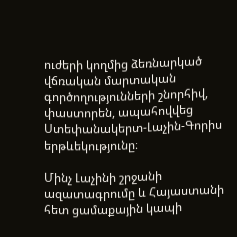ուժերի կողմից ձեռնարկած վճռական մարտական գործողությունների շնորհիվ, փաստորեն, ապահովվեց Ստեփանակերտ-Լաչին-Գորիս երթևեկությունը։

Մինչ Լաչինի շրջանի ազատագրումը և Հայաստանի հետ ցամաքային կապի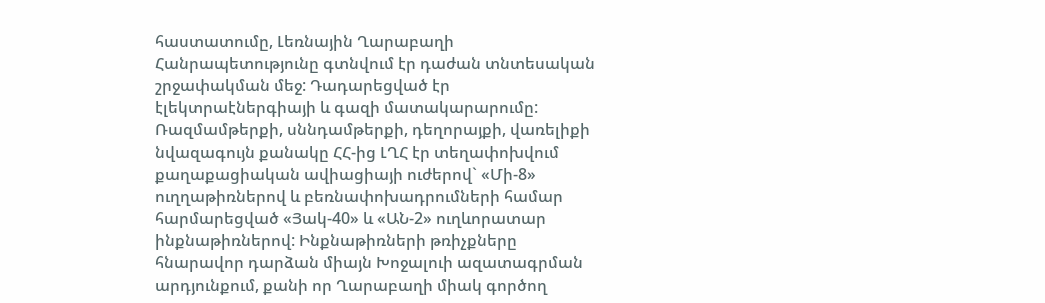հաստատումը, Լեռնային Ղարաբաղի Հանրապետությունը գտնվում էր դաժան տնտեսական շրջափակման մեջ: Դադարեցված էր էլեկտրաէներգիայի և գազի մատակարարումը: Ռազմամթերքի, սննդամթերքի, դեղորայքի, վառելիքի նվազագույն քանակը ՀՀ-ից ԼՂՀ էր տեղափոխվում քաղաքացիական ավիացիայի ուժերով` «Մի-8» ուղղաթիռներով և բեռնափոխադրումների համար հարմարեցված «Յակ-40» և «ԱՆ-2» ուղևորատար ինքնաթիռներով: Ինքնաթիռների թռիչքները հնարավոր դարձան միայն Խոջալուի ազատագրման արդյունքում, քանի որ Ղարաբաղի միակ գործող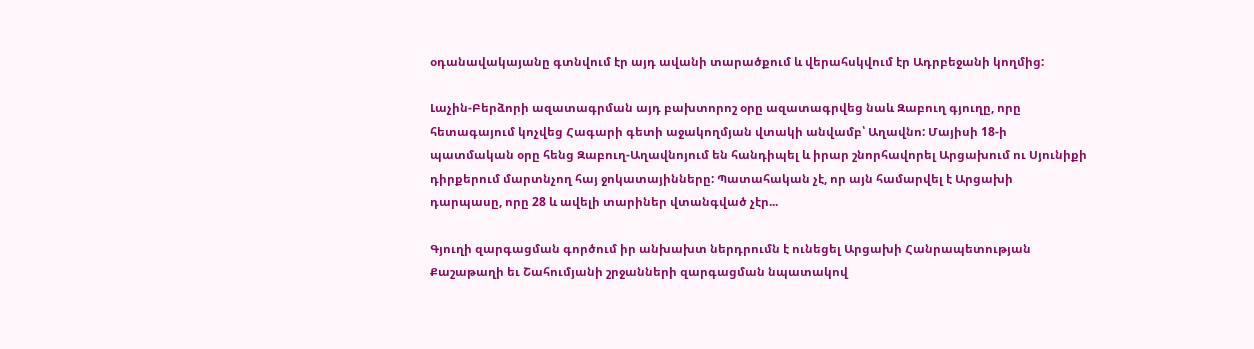օդանավակայանը գտնվում էր այդ ավանի տարածքում և վերահսկվում էր Ադրբեջանի կողմից:

Լաչին-Բերձորի ազատագրման այդ բախտորոշ օրը ազատագրվեց նաև Զաբուղ գյուղը, որը հետագայում կոչվեց Հագարի գետի աջակողմյան վտակի անվամբ՝ Աղավնո: Մայիսի 18-ի պատմական օրը հենց Զաբուղ-Աղավնոյում են հանդիպել և իրար շնորհավորել Արցախում ու Սյունիքի դիրքերում մարտնչող հայ ջոկատայինները: Պատահական չէ, որ այն համարվել է Արցախի դարպասը, որը 28 և ավելի տարիներ վտանգված չէր...

Գյուղի զարգացման գործում իր անխախտ ներդրումն է ունեցել Արցախի Հանրապետության Քաշաթաղի եւ Շահումյանի շրջանների զարգացման նպատակով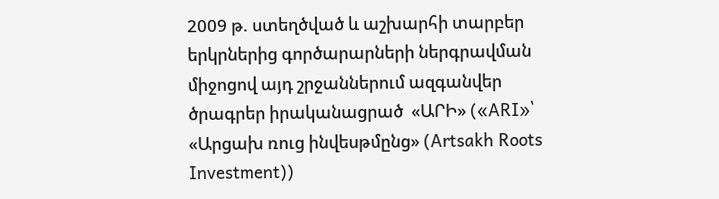2009 թ. ստեղծված և աշխարհի տարբեր երկրներից գործարարների ներգրավման միջոցով այդ շրջաններում ազգանվեր ծրագրեր իրականացրած  «ԱՐԻ» («ARI»՝ «Արցախ ռուց ինվեսթմընց» (Artsakh Roots Investment))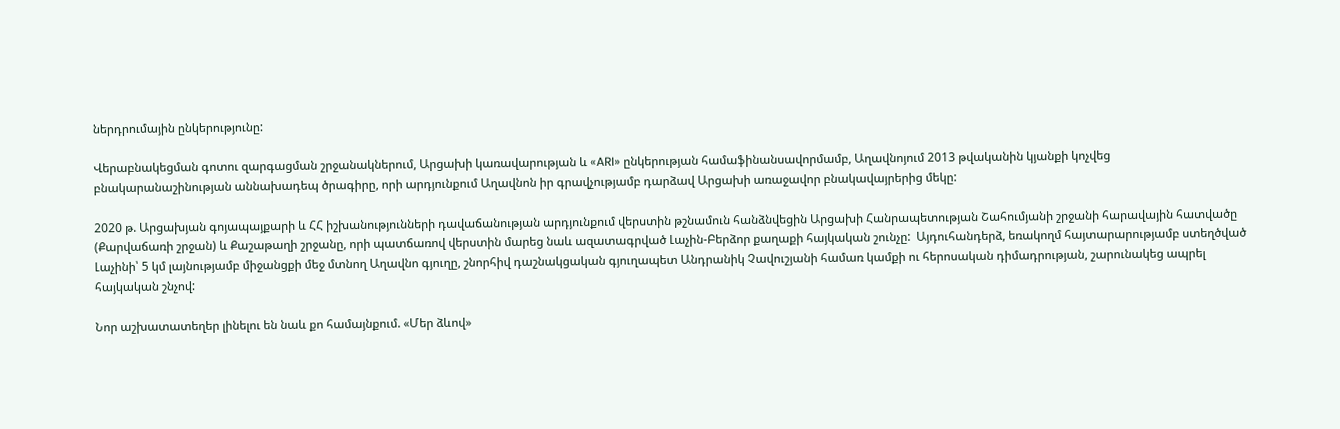ներդրումային ընկերությունը:

Վերաբնակեցման գոտու զարգացման շրջանակներում, Արցախի կառավարության և «ARI» ընկերության համաֆինանսավորմամբ, Աղավնոյում 2013 թվականին կյանքի կոչվեց բնակարանաշինության աննախադեպ ծրագիրը, որի արդյունքում Աղավնոն իր գրավչությամբ դարձավ Արցախի առաջավոր բնակավայրերից մեկը:

2020 թ. Արցախյան գոյապայքարի և ՀՀ իշխանությունների դավաճանության արդյունքում վերստին թշնամուն հանձնվեցին Արցախի Հանրապետության Շահումյանի շրջանի հարավային հատվածը (Քարվաճառի շրջան) և Քաշաթաղի շրջանը, որի պատճառով վերստին մարեց նաև ազատագրված Լաչին-Բերձոր քաղաքի հայկական շունչը:  Այդուհանդերձ, եռակողմ հայտարարությամբ ստեղծված Լաչինի՝ 5 կմ լայնությամբ միջանցքի մեջ մտնող Աղավնո գյուղը, շնորհիվ դաշնակցական գյուղապետ Անդրանիկ Չավուշյանի համառ կամքի ու հերոսական դիմադրության, շարունակեց ապրել հայկական շնչով:

Նոր աշխատատեղեր լինելու են նաև քո համայնքում. «Մեր ձևով»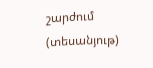շարժում (տեսանյութ)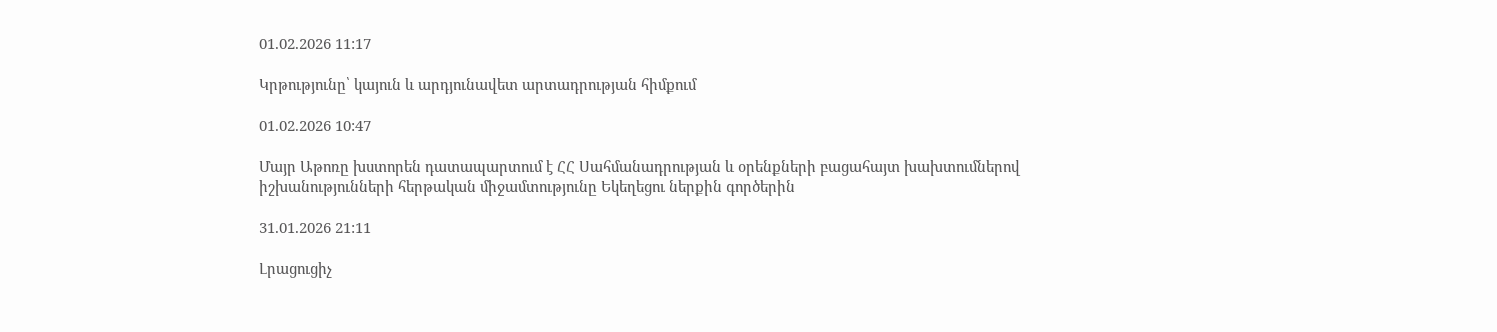01.02.2026 11:17

Կրթությունը՝ կայուն և արդյունավետ արտադրության հիմքում

01.02.2026 10:47

Մայր Աթոռը խստորեն դատապարտում է ՀՀ Սահմանադրության և օրենքների բացահայտ խախտումներով իշխանությունների հերթական միջամտությունը Եկեղեցու ներքին գործերին

31.01.2026 21:11

Լրացուցիչ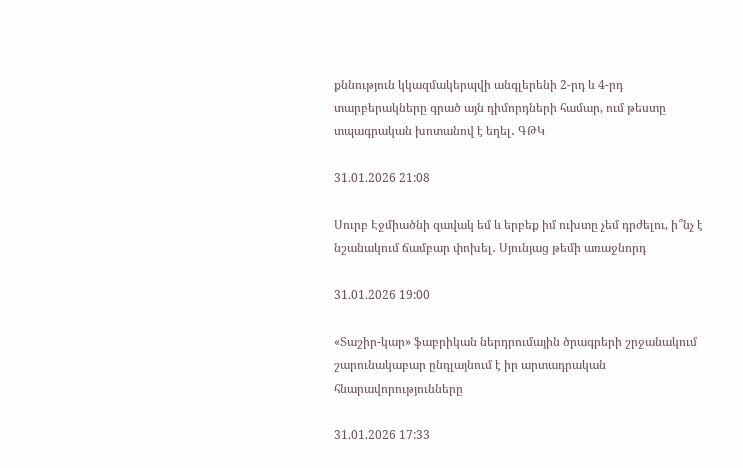քննություն կկազմակերպվի անգլերենի 2-րդ և 4-րդ տարբերակները գրած այն դիմորդների համար, ում թեստը տպագրական խոտանով է եղել․ ԳԹԿ

31.01.2026 21:08

Սուրբ Էջմիածնի զավակ եմ և երբեք իմ ուխտը չեմ դրժելու, ի՞նչ է նշանակում ճամբար փոխել․ Սյունյաց թեմի առաջնորդ

31.01.2026 19:00

«Տաշիր-կար» ֆաբրիկան ներդրումային ծրագրերի շրջանակում շարունակաբար ընդլայնում է իր արտադրական հնարավորությունները

31.01.2026 17:33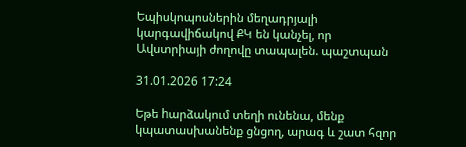Եպիսկոպոսներին մեղադրյալի կարգավիճակով ՔԿ են կանչել, որ Ավստրիայի ժողովը տապալեն. պաշտպան

31.01.2026 17:24

Եթե hարձակում տեղի ունենա, մենք կպատասխանենք ցնցող, արագ և շատ հզոր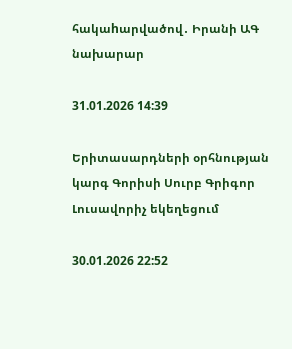հակաhարվածով․ Իրանի ԱԳ նախարար

31.01.2026 14:39

Երիտասարդների օրհնության կարգ Գորիսի Սուրբ Գրիգոր Լուսավորիչ եկեղեցում

30.01.2026 22:52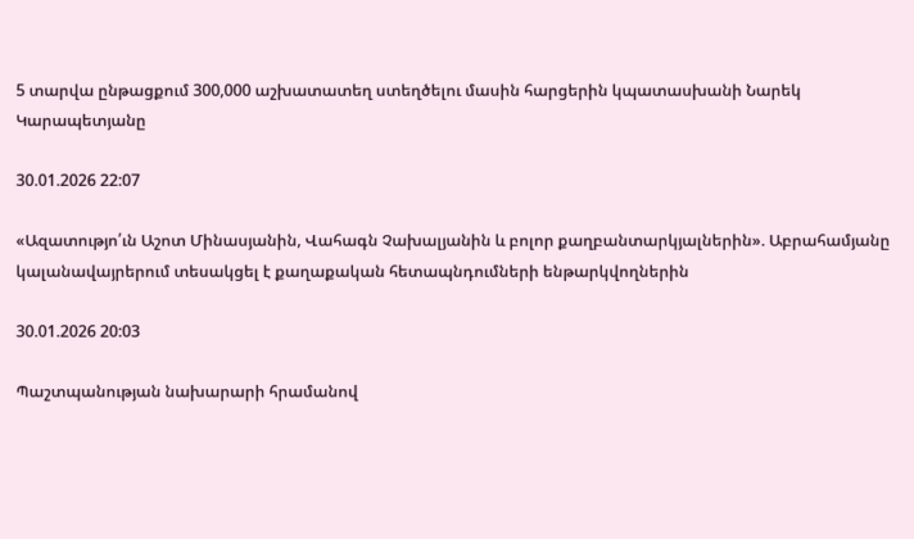5 տարվա ընթացքում 300,000 աշխատատեղ ստեղծելու մասին հարցերին կպատասխանի Նարեկ Կարապետյանը

30.01.2026 22:07

«Ազատությո՛ւն Աշոտ Մինասյանին, Վահագն Չախալյանին և բոլոր քաղբանտարկյալներին». Աբրահամյանը կալանավայրերում տեսակցել է քաղաքական հետապնդումների ենթարկվողներին

30.01.2026 20:03

Պաշտպանության նախարարի հրամանով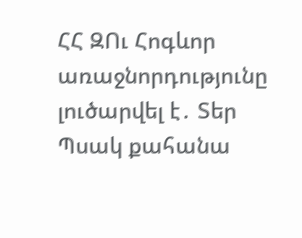ՀՀ ԶՈւ Հոգևոր առաջնորդությունը լուծարվել է․ Տեր Պսակ քահանա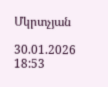Մկրտչյան

30.01.2026 18:53